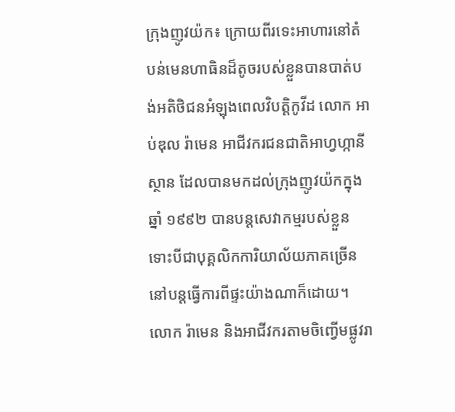ក្រុងញូវយ៉ក៖ ក្រោយពីរទេះអាហារនៅតំបន់មេនហាធិនដ៏តូចរបស់ខ្លួនបានបាត់បង់អតិថិជនអំឡុងពេលវិបត្ដិកូវីដ លោក អាប់ឌុល រ៉ាមេន អាជីវករជនជាតិអាហ្វហ្កានីស្ថាន ដែលបានមកដល់ក្រុងញូវយ៉កក្នុងឆ្នាំ ១៩៩២ បានបន្ដសេវាកម្មរបស់ខ្លួន ទោះបីជាបុគ្គលិកការិយាល័យភាគច្រើននៅបន្ដធ្វើការពីផ្ទះយ៉ាងណាក៏ដោយ។
លោក រ៉ាមេន និងអាជីវករតាមចិញ្វើមផ្លូវរា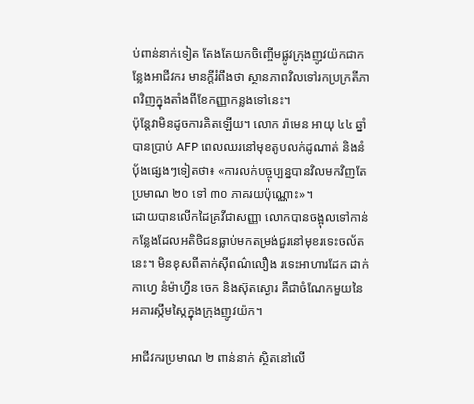ប់ពាន់នាក់ទៀត តែងតែយកចិញ្ចើមផ្លូវក្រុងញូវយ៉កជាកន្លែងអាជីវករ មានក្ដីរំពឹងថា ស្ថានភាពវិលទៅរកប្រក្រតីភាពវិញក្នុងតាំងពីខែកញ្ញាកន្លងទៅនេះ។
ប៉ុន្ដែវាមិនដូចការគិតឡើយ។ លោក រ៉ាមេន អាយុ ៤៤ ឆ្នាំ បានប្រាប់ AFP ពេលឈរនៅមុខតូបលក់ដូណាត់ និងនំប៉័ងផ្សេងៗទៀតថា៖ «ការលក់បច្ចុប្បន្នបានវិលមកវិញតែប្រមាណ ២០ ទៅ ៣០ ភាគរយប៉ុណ្ណោះ»។
ដោយបានលើកដៃគ្រវីជាសញ្ញា លោកបានចង្អុលទៅកាន់កន្លែងដែលអតិថិជនធ្លាប់មកតម្រង់ជួរនៅមុខរទេះចល័តនេះ។ មិនខុសពីតាក់ស៊ីពណ៌លឿង រទេះអាហារដែក ដាក់កាហ្វេ នំម៉ាហ្វីន ចេក និងស៊ុតស្ងោរ គឺជាចំណែកមួយនៃអគារស្កឹមស្កៃក្នុងក្រុងញូវយ៉ក។

អាជីវករប្រមាណ ២ ពាន់នាក់ ស្ថិតនៅលើ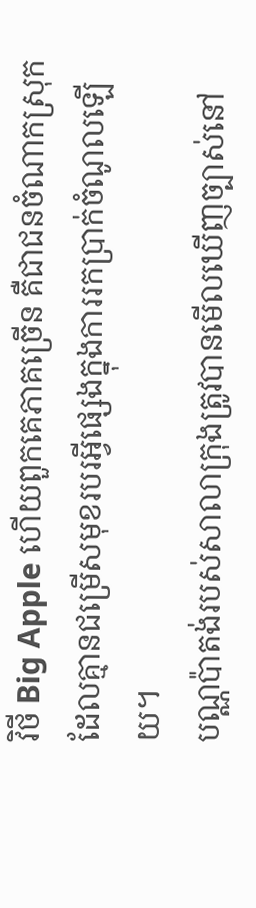វិថី Big Apple ហើយពួកគេភាគច្រើន គឺជាជនចំណាកស្រុក ដែលគ្មានជម្រើសមុខរបរអ្វីផ្សេងក្នុងការរកប្រាក់ចំណូលឡើយ។
បណ្ណប៉ាតង់របស់សាលាក្រុងត្រូវបានមើលឃើញច្បាស់នៅ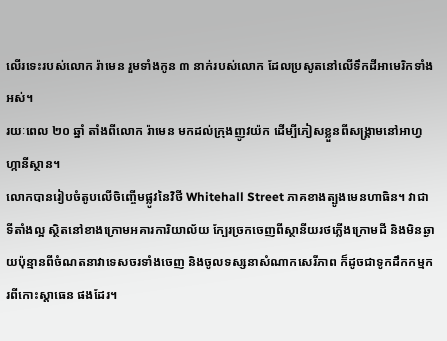លើរទេះរបស់លោក រ៉ាមេន រួមទាំងកូន ៣ នាក់របស់លោក ដែលប្រសូតនៅលើទឹកដីអាមេរិកទាំងអស់។
រយៈពេល ២០ ឆ្នាំ តាំងពីលោក រ៉ាមេន មកដល់ក្រុងញូវយ៉ក ដើម្បីភៀសខ្លួនពីសង្គ្រាមនៅអាហ្វហ្កានីស្ថាន។
លោកបានរៀបចំតូបលើចិញ្ចើមផ្លូវនៃវិថី Whitehall Street ភាគខាងត្បូងមេនហាធិន។ វាជាទីតាំងល្អ ស្ថិតនៅខាងក្រោមអគារការិយាល័យ ក្បែរច្រកចេញពីស្ថានីយរថភ្លើងក្រោមដី និងមិនឆ្ងាយប៉ុន្មានពីចំណតនាវាទេសចរទាំងចេញ និងចូលទស្សនាសំណាកសេរីភាព ក៏ដូចជាទូកដឹកកម្មករពីកោះស្ដាធេន ផងដែរ។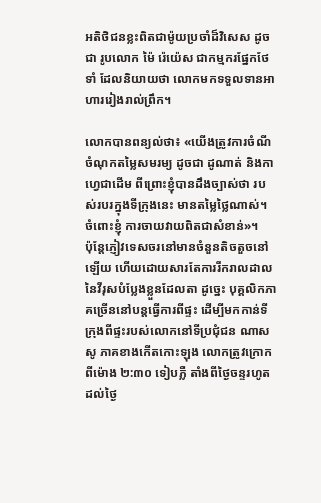អតិថិជនខ្លះពិតជាម៉ូយប្រចាំដ៏វិសេស ដូចជា រូបលោក ម៉ៃ រ៉េយ៉េស ជាកម្មករផ្នែកថែទាំ ដែលនិយាយថា លោកមកទទួលទានអាហាររៀងរាល់ព្រឹក។

លោកបានពន្យល់ថា៖ «យើងត្រូវការចំណីចំណុកតម្លៃសមរម្យ ដូចជា ដូណាត់ និងកាហ្វេជាដើម ពីព្រោះខ្ញុំបានដឹងច្បាស់ថា របស់របរក្នុងទីក្រុងនេះ មានតម្លៃថ្លៃណាស់។ ចំពោះខ្ញុំ ការចាយវាយពិតជាសំខាន់»។
ប៉ុន្ដែភ្ញៀវទេសចរនៅមានចំនួនតិចតួចនៅឡើយ ហើយដោយសារតែការរីករាលដាលនៃវីរុសបំប្លែងខ្លួនដែលតា ដូច្នេះ បុគ្គលិកភាគច្រើននៅបន្ដធ្វើការពីផ្ទះ ដើម្បីមកកាន់ទីក្រុងពីផ្ទះរបស់លោកនៅទីប្រជុំជន ណាសសូ ភាគខាងកើតកោះឡុង លោកត្រូវក្រោកពីម៉ោង ២:៣០ ទៀបភ្លឺ តាំងពីថ្ងៃចន្ទរហូតដល់ថ្ងៃ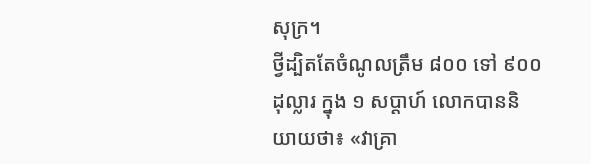សុក្រ។
ថ្វីដ្បិតតែចំណូលត្រឹម ៨០០ ទៅ ៩០០ ដុល្លារ ក្នុង ១ សប្ដាហ៍ លោកបាននិយាយថា៖ «វាគ្រា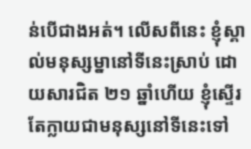ន់បើជាងអត់។ លើសពីនេះ ខ្ញុំស្គាល់មនុស្សម្នានៅទីនេះស្រាប់ ដោយសារជិត ២១ ឆ្នាំហើយ ខ្ញុំស្ទើរតែក្លាយជាមនុស្សនៅទីនេះទៅ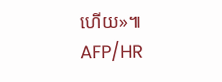ហើយ»៕ AFP/HR